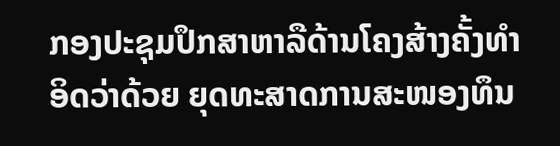ກອງປະຊຸມປຶກສາຫາລືດ້ານໂຄງສ້າງຄັ້ງທຳອິດວ່າດ້ວຍ ຍຸດທະສາດການສະໜອງທຶນ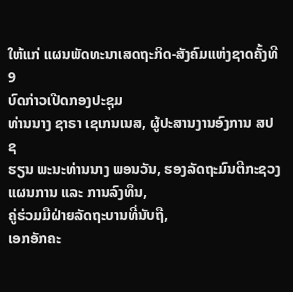ໃຫ້ແກ່ ແຜນພັດທະນາເສດຖະກິດ-ສັງຄົມແຫ່ງຊາດຄັ້ງທີ 9
ບົດກ່າວເປີດກອງປະຊຸມ
ທ່ານນາງ ຊາຣາ ເຊເກນເນສ, ຜູ້ປະສານງານອົງການ ສປຊ
ຮຽນ ພະນະທ່ານນາງ ພອນວັນ, ຮອງລັດຖະມົນຕີກະຊວງແຜນການ ແລະ ການລົງທຶນ,
ຄູ່ຮ່ວມມືຝ່າຍລັດຖະບານທີ່ນັບຖື,
ເອກອັກຄະ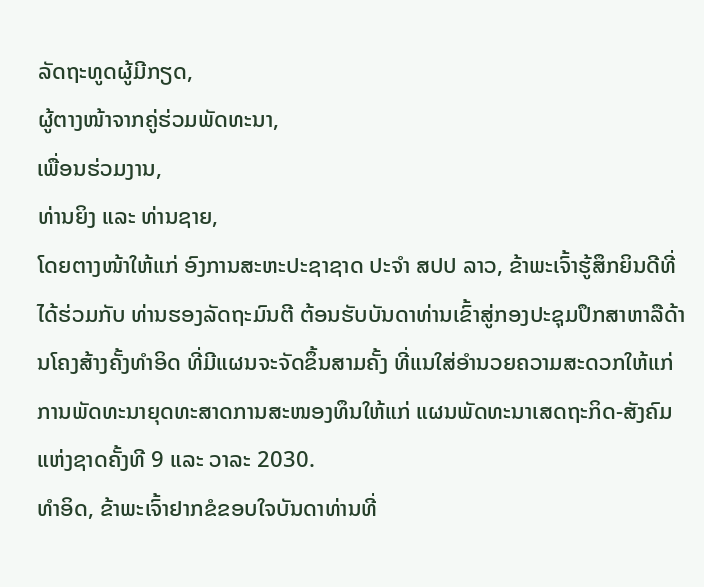ລັດຖະທູດຜູ້ມີກຽດ,
ຜູ້ຕາງໜ້າຈາກຄູ່ຮ່ວມພັດທະນາ,
ເພື່ອນຮ່ວມງານ,
ທ່ານຍິງ ແລະ ທ່ານຊາຍ,
ໂດຍຕາງໜ້າໃຫ້ແກ່ ອົງການສະຫະປະຊາຊາດ ປະຈຳ ສປປ ລາວ, ຂ້າພະເຈົ້າຮູ້ສຶກຍິນດີທີ່ໄດ້ຮ່ວມກັບ ທ່ານຮອງລັດຖະມົນຕີ ຕ້ອນຮັບບັນດາທ່ານເຂົ້າສູ່ກອງປະຊຸມປຶກສາຫາລືດ້ານໂຄງສ້າງຄັ້ງທຳອິດ ທີ່ມີແຜນຈະຈັດຂຶ້ນສາມຄັ້ງ ທີ່ແນໃສ່ອຳນວຍຄວາມສະດວກໃຫ້ແກ່ການພັດທະນາຍຸດທະສາດການສະໜອງທຶນໃຫ້ແກ່ ແຜນພັດທະນາເສດຖະກິດ-ສັງຄົມແຫ່ງຊາດຄັ້ງທີ 9 ແລະ ວາລະ 2030.
ທຳອິດ, ຂ້າພະເຈົ້າຢາກຂໍຂອບໃຈບັນດາທ່ານທີ່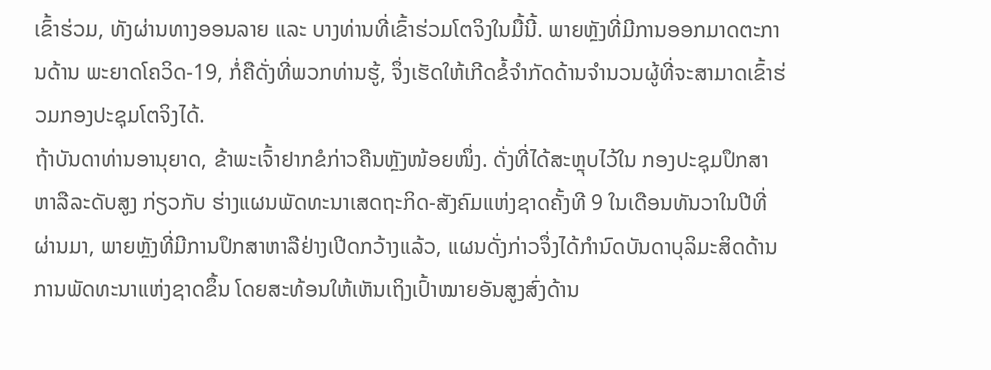ເຂົ້າຮ່ວມ, ທັງຜ່ານທາງອອນລາຍ ແລະ ບາງທ່ານທີ່ເຂົ້າຮ່ວມໂຕຈິງໃນມື້ນີ້. ພາຍຫຼັງທີ່ມີການອອກມາດຕະການດ້ານ ພະຍາດໂຄວິດ-19, ກໍ່ຄືດັ່ງທີ່ພວກທ່ານຮູ້, ຈຶ່ງເຮັດໃຫ້ເກີດຂໍ້ຈຳກັດດ້ານຈຳນວນຜູ້ທີ່ຈະສາມາດເຂົ້າຮ່ວມກອງປະຊຸມໂຕຈິງໄດ້.
ຖ້າບັນດາທ່ານອານຸຍາດ, ຂ້າພະເຈົ້າຢາກຂໍກ່າວຄືນຫຼັງໜ້ອຍໜຶ່ງ. ດັ່ງທີ່ໄດ້ສະຫຼຸບໄວ້ໃນ ກອງປະຊຸມປຶກສາຫາລືລະດັບສູງ ກ່ຽວກັບ ຮ່າງແຜນພັດທະນາເສດຖະກິດ-ສັງຄົມແຫ່ງຊາດຄັ້ງທີ 9 ໃນເດືອນທັນວາໃນປີທີ່ຜ່ານມາ, ພາຍຫຼັງທີ່ມີການປຶກສາຫາລືຢ່າງເປີດກວ້າງແລ້ວ, ແຜນດັ່ງກ່າວຈຶ່ງໄດ້ກຳນົດບັນດາບຸລິມະສິດດ້ານການພັດທະນາແຫ່ງຊາດຂຶ້ນ ໂດຍສະທ້ອນໃຫ້ເຫັນເຖິງເປົ້າໝາຍອັນສູງສົ່ງດ້ານ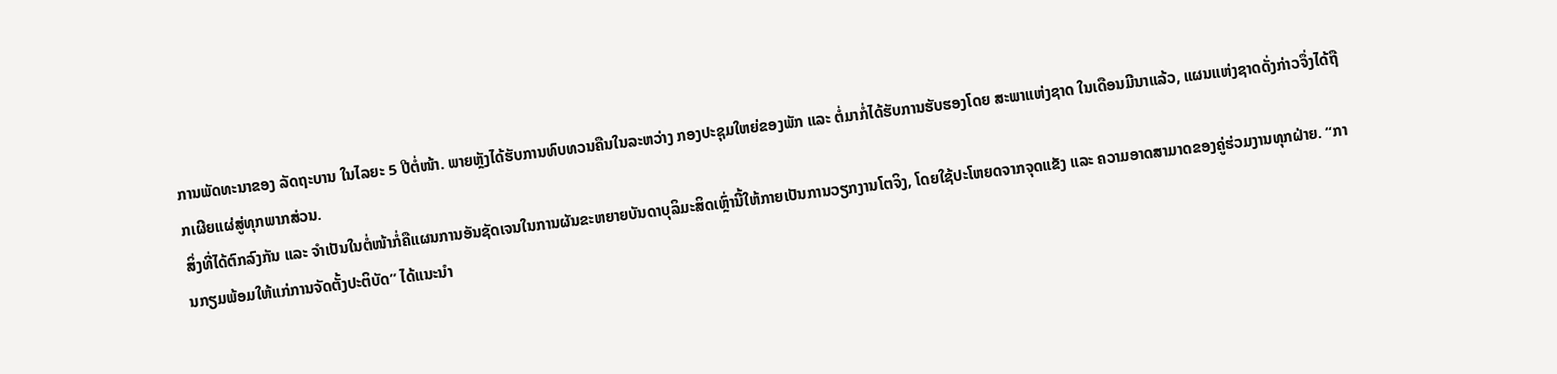ການພັດທະນາຂອງ ລັດຖະບານ ໃນໄລຍະ 5 ປີຕໍ່ໜ້າ. ພາຍຫຼັງໄດ້ຮັບການທົບທວນຄືນໃນລະຫວ່າງ ກອງປະຊຸມໃຫຍ່ຂອງພັກ ແລະ ຕໍ່ມາກໍ່ໄດ້ຮັບການຮັບຮອງໂດຍ ສະພາແຫ່ງຊາດ ໃນເດືອນມີນາແລ້ວ, ແຜນແຫ່ງຊາດດັ່ງກ່າວຈຶ່ງໄດ້ຖືກເຜີຍແຜ່ສູ່ທຸກພາກສ່ວນ.
ສິ່ງທີ່ໄດ້ຕົກລົງກັນ ແລະ ຈຳເປັນໃນຕໍ່ໜ້າກໍ່ຄືແຜນການອັນຊັດເຈນໃນການຜັນຂະຫຍາຍບັນດາບຸລິມະສິດເຫຼົ່ານີ້ໃຫ້ກາຍເປັນການວຽກງານໂຕຈິງ, ໂດຍໃຊ້ປະໂຫຍດຈາກຈຸດແຂັງ ແລະ ຄວາມອາດສາມາດຂອງຄູ່ຮ່ວມງານທຸກຝ່າຍ. “ການກຽມພ້ອມໃຫ້ແກ່ການຈັດຕັ້ງປະຕິບັດ” ໄດ້ແນະນຳ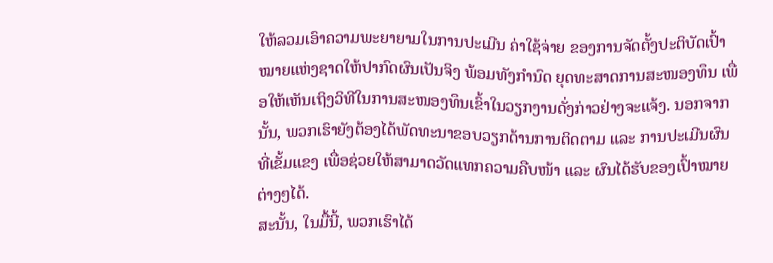ໃຫ້ລວມເອົາຄວາມພະຍາຍາມໃນການປະເມີນ ຄ່າໃຊ້ຈ່າຍ ຂອງການຈັດຕັ້ງປະຕິບັດເປົ້າໝາຍແຫ່ງຊາດໃຫ້ປາກົດຜົນເປັນຈິງ ພ້ອມທັງກຳນົດ ຍຸດທະສາດການສະໜອງທຶນ ເພື່ອໃຫ້ເຫັນເຖິງວິທີໃນການສະໜອງທຶນເຂົ້າໃນວຽກງານດັ່ງກ່າວຢ່າງຈະແຈ້ງ. ນອກຈາກນັ້ນ, ພວກເຮົາຍັງຕ້ອງໄດ້ພັດທະນາຂອບວຽກດ້ານການຕິດຕາມ ແລະ ການປະເມີນຜົນທີ່ເຂັ້ມແຂງ ເພື່ອຊ່ວຍໃຫ້ສາມາດວັດແທກຄວາມຄືບໜ້າ ແລະ ຜົນໄດ້ຮັບຂອງເປົ້າໝາຍຕ່າງໆໄດ້.
ສະນັ້ນ, ໃນມື້ນີ້, ພວກເຮົາໄດ້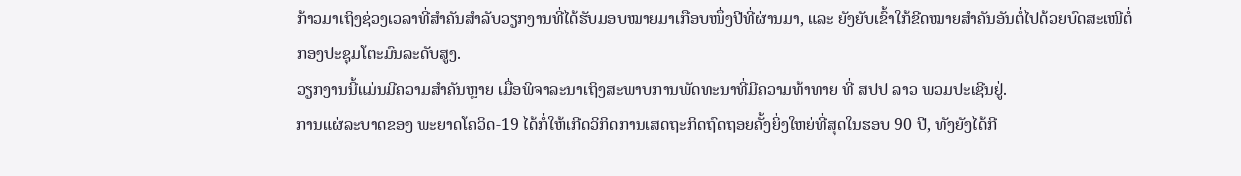ກ້າວມາເຖິງຊ່ວງເວລາທີ່ສຳຄັນສຳລັບວຽກງານທີ່ໄດ້ຮັບມອບໝາຍມາເກືອບໜຶ່ງປີທີ່ຜ່ານມາ, ແລະ ຍັງຍັບເຂົ້າໃກ້ຂີດໝາຍສຳຄັນອັນຕໍ່ໄປດ້ວຍບົດສະເໜີຕໍ່ ກອງປະຊຸມໂຕະມົນລະດັບສູງ.
ວຽກງານນີ້ແມ່ນມີຄວາມສຳຄັນຫຼາຍ ເມື່ອພິຈາລະນາເຖິງສະພາບການພັດທະນາທີ່ມີຄວາມທ້າທາຍ ທີ່ ສປປ ລາວ ພວມປະເຊີນຢູ່.
ການແຜ່ລະບາດຂອງ ພະຍາດໂຄວິດ-19 ໄດ້ກໍ່ໃຫ້ເກີດວິກິດການເສດຖະກິດຖົດຖອຍຄັ້ງຍິ່ງໃຫຍ່ທີ່ສຸດໃນຮອບ 90 ປີ, ທັງຍັງໄດ້ກີ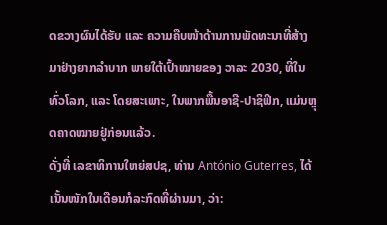ດຂວາງຜົນໄດ້ຮັບ ແລະ ຄວາມຄືບໜ້າດ້ານການພັດທະນາທີ່ສ້າງມາຢ່າງຍາກລຳບາກ ພາຍໃຕ້ເປົ້າໝາຍຂອງ ວາລະ 2030, ທີ່ໃນທົ່ວໂລກ, ແລະ ໂດຍສະເພາະ, ໃນພາກພື້ນອາຊີ-ປາຊິຟິກ, ແມ່ນຫຼຸດຄາດໝາຍຢູ່ກ່ອນແລ້ວ.
ດັ່ງທີ່ ເລຂາທິການໃຫຍ່ສປຊ, ທ່ານ António Guterres, ໄດ້ເນັ້ນໜັກໃນເດືອນກໍລະກົດທີ່ຜ່ານມາ, ວ່າ: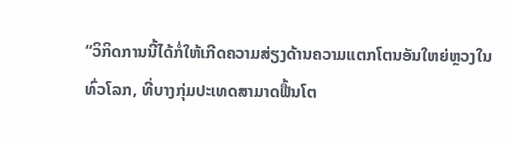“ວິກິດການນີ້ໄດ້ກໍ່ໃຫ້ເກີດຄວາມສ່ຽງດ້ານຄວາມແຕກໂຕນອັນໃຫຍ່ຫຼວງໃນທົ່ວໂລກ, ທີ່ບາງກຸ່ມປະເທດສາມາດຟື້ນໂຕ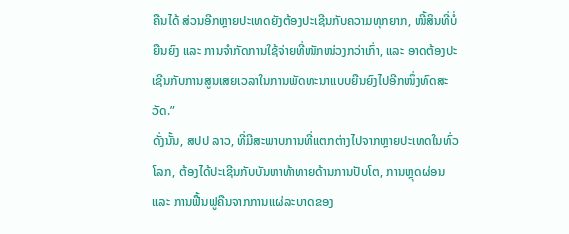ຄືນໄດ້ ສ່ວນອີກຫຼາຍປະເທດຍັງຕ້ອງປະເຊີນກັບຄວາມທຸກຍາກ, ໜີ້ສິນທີ່ບໍ່ຍືນຍົງ ແລະ ການຈຳກັດການໃຊ້ຈ່າຍທີ່ໜັກໜ່ວງກວ່າເກົ່າ, ແລະ ອາດຕ້ອງປະເຊີນກັບການສູນເສຍເວລາໃນການພັດທະນາແບບຍືນຍົງໄປອີກໜຶ່ງທົດສະວັດ.”
ດັ່ງນັ້ນ, ສປປ ລາວ, ທີ່ມີສະພາບການທີ່ແຕກຕ່າງໄປຈາກຫຼາຍປະເທດໃນທົ່ວໂລກ, ຕ້ອງໄດ້ປະເຊີນກັບບັນຫາທ້າທາຍດ້ານການປັບໂຕ, ການຫຼຸດຜ່ອນ ແລະ ການຟື້ນຟູຄືນຈາກການແຜ່ລະບາດຂອງ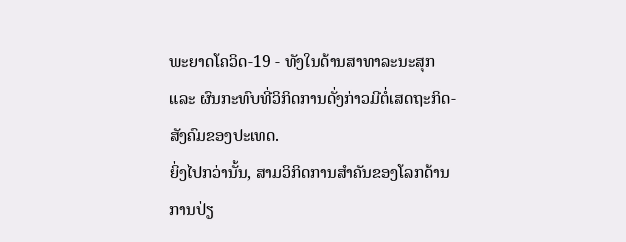ພະຍາດໂຄວິດ-19 - ທັງໃນດ້ານສາທາລະນະສຸກ ແລະ ຜົນກະທົບທີ່ວິກິດການດັ່ງກ່າວມີຕໍ່ເສດຖະກິດ-ສັງຄົມຂອງປະເທດ.
ຍິ່ງໄປກວ່ານັ້ນ, ສາມວິກິດການສຳຄັນຂອງໂລກດ້ານການປ່ຽ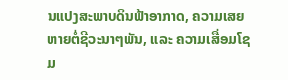ນແປງສະພາບດິນຟ້າອາກາດ, ຄວາມເສຍຫາຍຕໍ່ຊີວະນາໆພັນ, ແລະ ຄວາມເສື່ອມໂຊມ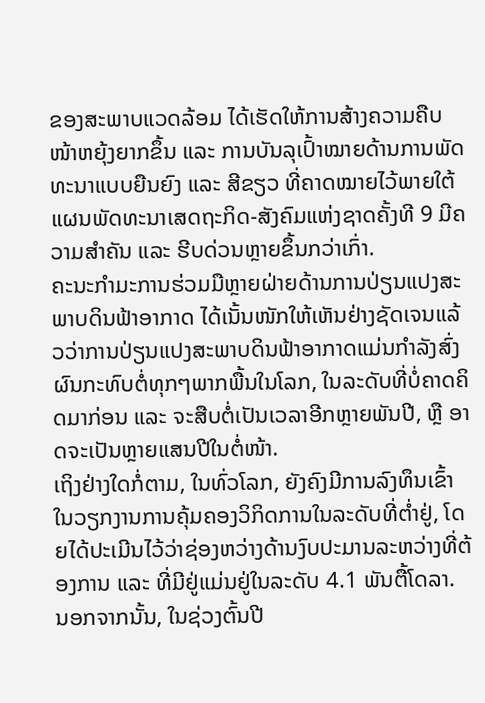ຂອງສະພາບແວດລ້ອມ ໄດ້ເຮັດໃຫ້ການສ້າງຄວາມຄືບໜ້າຫຍຸ້ງຍາກຂຶ້ນ ແລະ ການບັນລຸເປົ້າໝາຍດ້ານການພັດທະນາແບບຍືນຍົງ ແລະ ສີຂຽວ ທີ່ຄາດໝາຍໄວ້ພາຍໃຕ້ ແຜນພັດທະນາເສດຖະກິດ-ສັງຄົມແຫ່ງຊາດຄັ້ງທີ 9 ມີຄວາມສຳຄັນ ແລະ ຮີບດ່ວນຫຼາຍຂຶ້ນກວ່າເກົ່າ.
ຄະນະກຳມະການຮ່ວມມືຫຼາຍຝ່າຍດ້ານການປ່ຽນແປງສະພາບດິນຟ້າອາກາດ ໄດ້ເນັ້ນໜັກໃຫ້ເຫັນຢ່າງຊັດເຈນແລ້ວວ່າການປ່ຽນແປງສະພາບດິນຟ້າອາກາດແມ່ນກຳລັງສົ່ງຜົນກະທົບຕໍ່ທຸກໆພາກພື້ນໃນໂລກ, ໃນລະດັບທີ່ບໍ່ຄາດຄິດມາກ່ອນ ແລະ ຈະສືບຕໍ່ເປັນເວລາອີກຫຼາຍພັນປີ, ຫຼື ອາດຈະເປັນຫຼາຍແສນປີໃນຕໍ່ໜ້າ.
ເຖິງຢ່າງໃດກໍ່ຕາມ, ໃນທົ່ວໂລກ, ຍັງຄົງມີການລົງທຶນເຂົ້າໃນວຽກງານການຄຸ້ມຄອງວິກິດການໃນລະດັບທີ່ຕ່ຳຢູ່, ໂດຍໄດ້ປະເມີນໄວ້ວ່າຊ່ອງຫວ່າງດ້ານງົບປະມານລະຫວ່າງທີ່ຕ້ອງການ ແລະ ທີ່ມີຢູ່ແມ່ນຢູ່ໃນລະດັບ 4.1 ພັນຕື້ໂດລາ.
ນອກຈາກນັ້ນ, ໃນຊ່ວງຕົ້ນປີ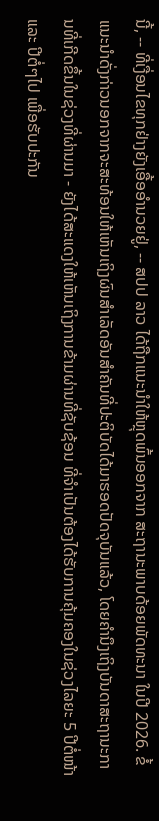ນີ້, -- ທີ່ເງື່ອນໄຂທຸກຢ່າງຍັງເອື້ອອຳນວຍຢູ່, -- ສປປ ລາວ ໄດ້ຖືກແນະນຳໃຫ້ຫຼຸດພົ້ນອອກຈາກ ສະຖານະພາບດ້ອຍພັດທະນາ ໃນປີ 2026. ຂໍ້ແນະນຳດັ່ງກ່າວນອກຈາກຈະສະທ້ອນໃຫ້ເຫັນເຖິງຜົນສຳເລັດອັນສຳຄັນທີ່ປະຕິບັດໄດ້ມາຮອດປັດຈຸບັນແລ້ວ, ໂດຍຄຳນຶງເຖິງບັນດາສະຖານະການທີ່ເກີດຂຶ້ນໃນຊ່ວງທີ່ຜ່ານມາ - ຍັງໄດ້ສະແດງໃຫ້ເຫັນເຖິງການຂ້າມຜ່ານທີ່ຊັບຊ້ອນ ທີ່ຈຳເປັນຕ້ອງໄດ້ຮັບການຄຸ້ມຄອງໃນຊ່ວງໄລຍະ 5 ປີຕໍ່ໜ້າ ແລະ ປີຕໍ່ໆໄປ ເພື່ອຮັບປະກັນ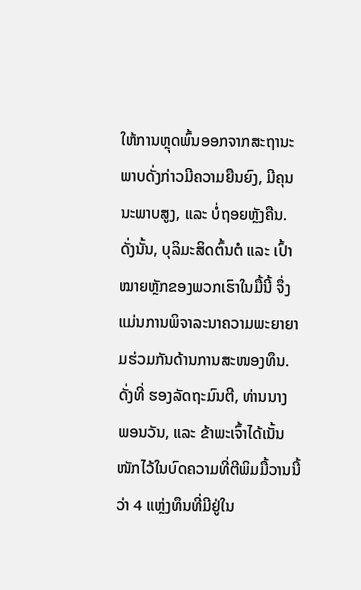ໃຫ້ການຫຼຸດພົ້ນອອກຈາກສະຖານະພາບດັ່ງກ່າວມີຄວາມຍືນຍົງ, ມີຄຸນນະພາບສູງ, ແລະ ບໍ່ຖອຍຫຼັງຄືນ.
ດັ່ງນັ້ນ, ບຸລິມະສິດຕົ້ນຕໍ ແລະ ເປົ້າໝາຍຫຼັກຂອງພວກເຮົາໃນມື້ນີ້ ຈຶ່ງແມ່ນການພິຈາລະນາຄວາມພະຍາຍາມຮ່ວມກັນດ້ານການສະໜອງທຶນ.
ດັ່ງທີ່ ຮອງລັດຖະມົນຕີ, ທ່ານນາງ ພອນວັນ, ແລະ ຂ້າພະເຈົ້າໄດ້ເນັ້ນໜັກໄວ້ໃນບົດຄວາມທີ່ຕີພິມມື້ວານນີ້ວ່າ 4 ແຫຼ່ງທຶນທີ່ມີຢູ່ໃນ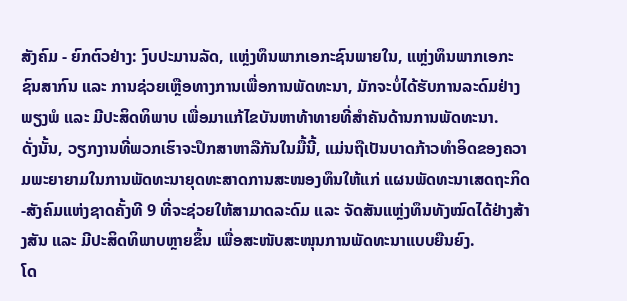ສັງຄົມ - ຍົກຕົວຢ່າງ: ງົບປະມານລັດ, ແຫຼ່ງທຶນພາກເອກະຊົນພາຍໃນ, ແຫຼ່ງທຶນພາກເອກະຊົນສາກົນ ແລະ ການຊ່ວຍເຫຼືອທາງການເພື່ອການພັດທະນາ, ມັກຈະບໍ່ໄດ້ຮັບການລະດົມຢ່າງພຽງພໍ ແລະ ມີປະສິດທິພາບ ເພື່ອມາແກ້ໄຂບັນຫາທ້າທາຍທີ່ສຳຄັນດ້ານການພັດທະນາ.
ດັ່ງນັ້ນ, ວຽກງານທີ່ພວກເຮົາຈະປຶກສາຫາລືກັນໃນມື້ນີ້, ແມ່ນຖືເປັນບາດກ້າວທຳອິດຂອງຄວາມພະຍາຍາມໃນການພັດທະນາຍຸດທະສາດການສະໜອງທຶນໃຫ້ແກ່ ແຜນພັດທະນາເສດຖະກິດ-ສັງຄົມແຫ່ງຊາດຄັ້ງທີ 9 ທີ່ຈະຊ່ວຍໃຫ້ສາມາດລະດົມ ແລະ ຈັດສັນແຫຼ່ງທຶນທັງໝົດໄດ້ຢ່າງສ້າງສັນ ແລະ ມີປະສິດທິພາບຫຼາຍຂຶ້ນ ເພື່ອສະໜັບສະໜຸນການພັດທະນາແບບຍືນຍົງ.
ໂດ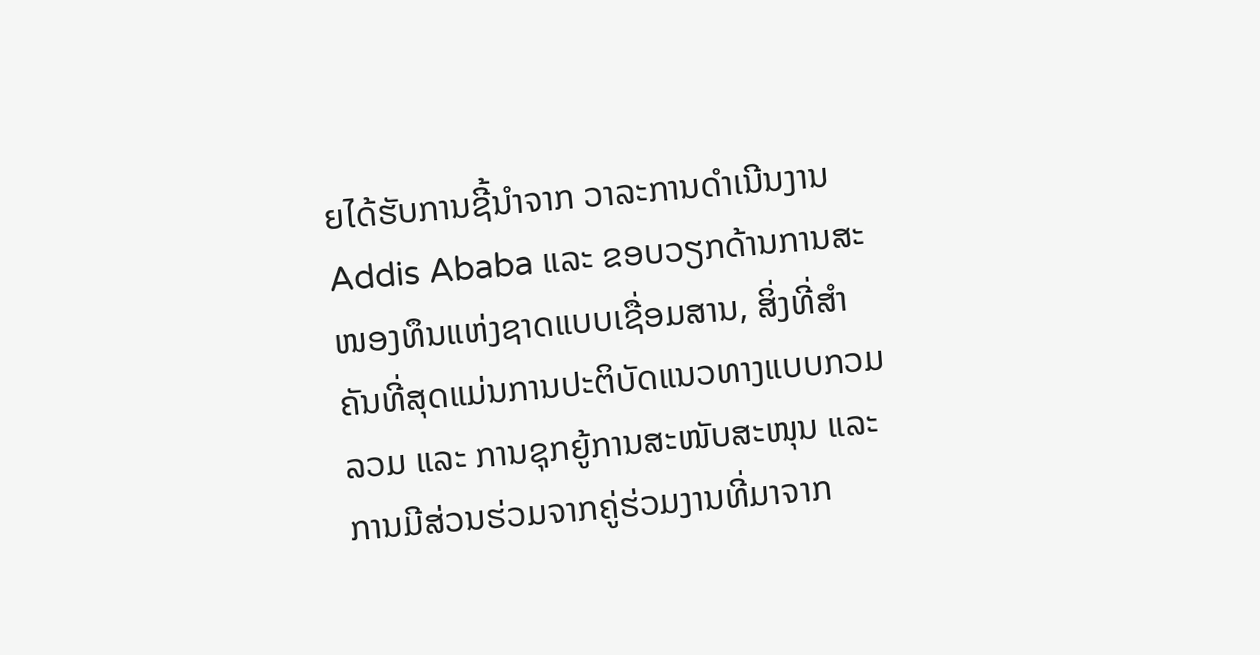ຍໄດ້ຮັບການຊີ້ນຳຈາກ ວາລະການດຳເນີນງານ Addis Ababa ແລະ ຂອບວຽກດ້ານການສະໜອງທຶນແຫ່ງຊາດແບບເຊື່ອມສານ, ສິ່ງທີ່ສຳຄັນທີ່ສຸດແມ່ນການປະຕິບັດແນວທາງແບບກວມລວມ ແລະ ການຊຸກຍູ້ການສະໜັບສະໜຸນ ແລະ ການມີສ່ວນຮ່ວມຈາກຄູ່ຮ່ວມງານທີ່ມາຈາກ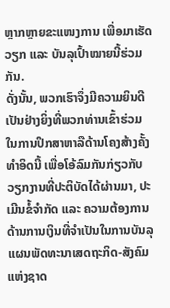ຫຼາກຫຼາຍຂະແໜງການ ເພື່ອມາເຮັດວຽກ ແລະ ບັນລຸເປົ້າໝາຍນີ້ຮ່ວມກັນ.
ດັ່ງນັ້ນ, ພວກເຮົາຈຶ່ງມີຄວາມຍິນດີເປັນຢ່າງຍິ່ງທີ່ພວກທ່ານເຂົ້າຮ່ວມໃນການປຶກສາຫາລືດ້ານໂຄງສ້າງຄັ້ງທຳອິດນີ້ ເພື່ອໂອ້ລົມກັນກ່ຽວກັບວຽກງານທີ່ປະຕິບັດໄດ້ຜ່ານມາ, ປະເມີນຂໍ້ຈຳກັດ ແລະ ຄວາມຕ້ອງການດ້ານການເງິນທີ່ຈຳເປັນໃນການບັນລຸ ແຜນພັດທະນາເສດຖະກິດ-ສັງຄົມແຫ່ງຊາດ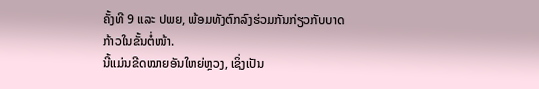ຄັ້ງທີ 9 ແລະ ປພຍ, ພ້ອມທັງຕົກລົງຮ່ວມກັນກ່ຽວກັບບາດກ້າວໃນຂັ້ນຕໍ່ໜ້າ.
ນີ້ແມ່ນຂີດໝາຍອັນໃຫຍ່ຫຼວງ, ເຊິ່ງເປັນ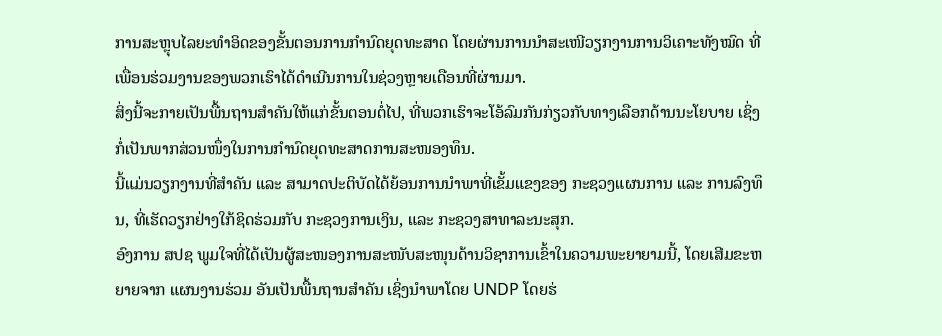ການສະຫຼຸບໄລຍະທຳອິດຂອງຂັ້ນຕອນການກຳນົດຍຸດທະສາດ ໂດຍຜ່ານການນຳສະເໜີວຽກງານການວິເຄາະທັງໝົດ ທີ່ເພື່ອນຮ່ວມງານຂອງພວກເຮົາໄດ້ດຳເນີນການໃນຊ່ວງຫຼາຍເດືອນທີ່ຜ່ານມາ.
ສິ່ງນີ້ຈະກາຍເປັນພື້ນຖານສຳຄັນໃຫ້ແກ່ຂັ້ນຕອນຕໍ່ໄປ, ທີ່ພວກເຮົາຈະໂອ້ລົມກັນກ່ຽວກັບທາງເລືອກດ້ານນະໂຍບາຍ ເຊິ່ງກໍ່ເປັນພາກສ່ວນໜຶ່ງໃນການກຳນົດຍຸດທະສາດການສະໜອງທຶນ.
ນີ້ແມ່ນວຽກງານທີ່ສຳຄັນ ແລະ ສາມາດປະຕິບັດໄດ້ຍ້ອນການນຳພາທີ່ເຂັ້ມແຂງຂອງ ກະຊວງແຜນການ ແລະ ການລົງທຶນ, ທີ່ເຮັດວຽກຢ່າງໃກ້ຊິດຮ່ວມກັບ ກະຊວງການເງິນ, ແລະ ກະຊວງສາທາລະນະສຸກ.
ອົງການ ສປຊ ພູມໃຈທີ່ໄດ້ເປັນຜູ້ສະໜອງການສະໜັບສະໜຸນດ້ານວິຊາການເຂົ້າໃນຄວາມພະຍາຍາມນີ້, ໂດຍເສີມຂະຫຍາຍຈາກ ແຜນງານຮ່ວມ ອັນເປັນພື້ນຖານສຳຄັນ ເຊິ່ງນຳພາໂດຍ UNDP ໂດຍຮ່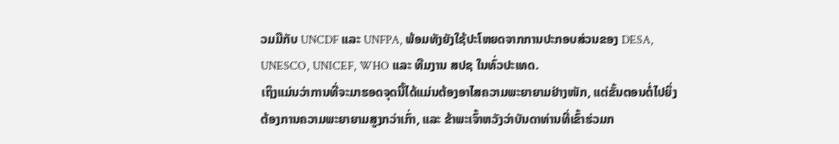ວມມືກັບ UNCDF ແລະ UNFPA, ພ້ອມທັງຍັງໃຊ້ປະໂຫຍດຈາກການປະກອບສ່ວນຂອງ DESA, UNESCO, UNICEF, WHO ແລະ ທີມງານ ສປຊ ໃນທົ່ວປະເທດ.
ເຖິງແມ່ນວ່າການທີ່ຈະມາຮອດຈຸດນີ້ໄດ້ແມ່ນຕ້ອງອາໄສຄວາມພະຍາຍາມຢ່າງໜັກ, ແຕ່ຂັ້ນຕອນຕໍ່ໄປຍິ່ງຕ້ອງການຄວາມພະຍາຍາມສູງກວ່າເກົ່າ, ແລະ ຂ້າພະເຈົ້າຫວັງວ່າບັນດາທ່ານທີ່ເຂົ້າຮ່ວມກ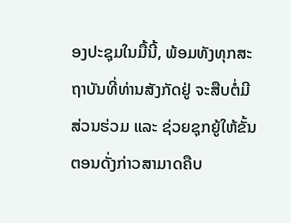ອງປະຊຸມໃນມື້ນີ້, ພ້ອມທັງທຸກສະຖາບັນທີ່ທ່ານສັງກັດຢູ່ ຈະສືບຕໍ່ມີສ່ວນຮ່ວມ ແລະ ຊ່ວຍຊຸກຍູ້ໃຫ້ຂັ້ນຕອນດັ່ງກ່າວສາມາດຄືບ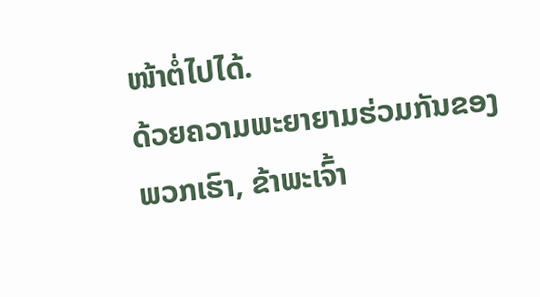ໜ້າຕໍ່ໄປໄດ້.
ດ້ວຍຄວາມພະຍາຍາມຮ່ວມກັນຂອງພວກເຮົາ, ຂ້າພະເຈົ້າ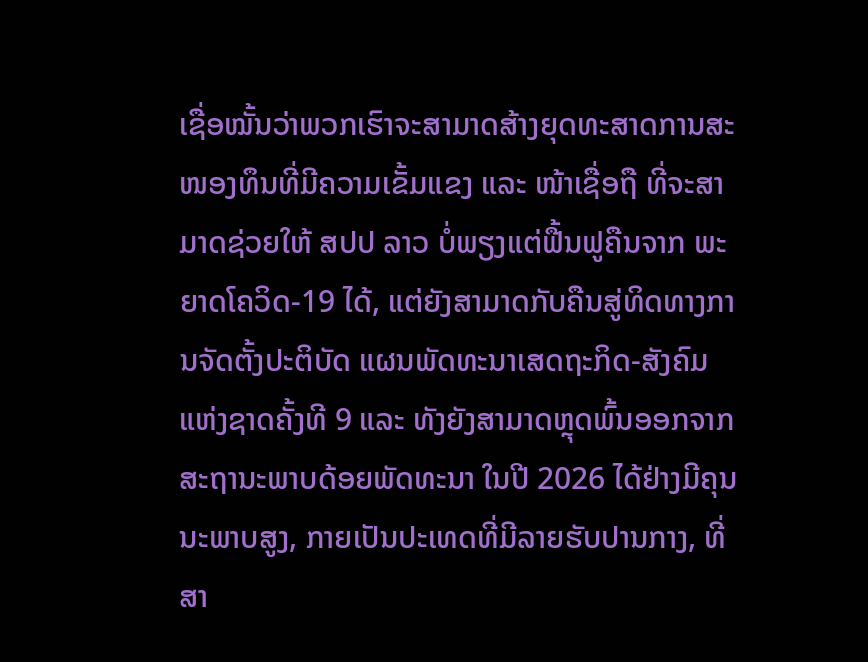ເຊື່ອໝັ້ນວ່າພວກເຮົາຈະສາມາດສ້າງຍຸດທະສາດການສະໜອງທຶນທີ່ມີຄວາມເຂັ້ມແຂງ ແລະ ໜ້າເຊື່ອຖື ທີ່ຈະສາມາດຊ່ວຍໃຫ້ ສປປ ລາວ ບໍ່ພຽງແຕ່ຟື້ນຟູຄືນຈາກ ພະຍາດໂຄວິດ-19 ໄດ້, ແຕ່ຍັງສາມາດກັບຄືນສູ່ທິດທາງການຈັດຕັ້ງປະຕິບັດ ແຜນພັດທະນາເສດຖະກິດ-ສັງຄົມແຫ່ງຊາດຄັ້ງທີ 9 ແລະ ທັງຍັງສາມາດຫຼຸດພົ້ນອອກຈາກສະຖານະພາບດ້ອຍພັດທະນາ ໃນປີ 2026 ໄດ້ຢ່າງມີຄຸນນະພາບສູງ, ກາຍເປັນປະເທດທີ່ມີລາຍຮັບປານກາງ, ທີ່ສາ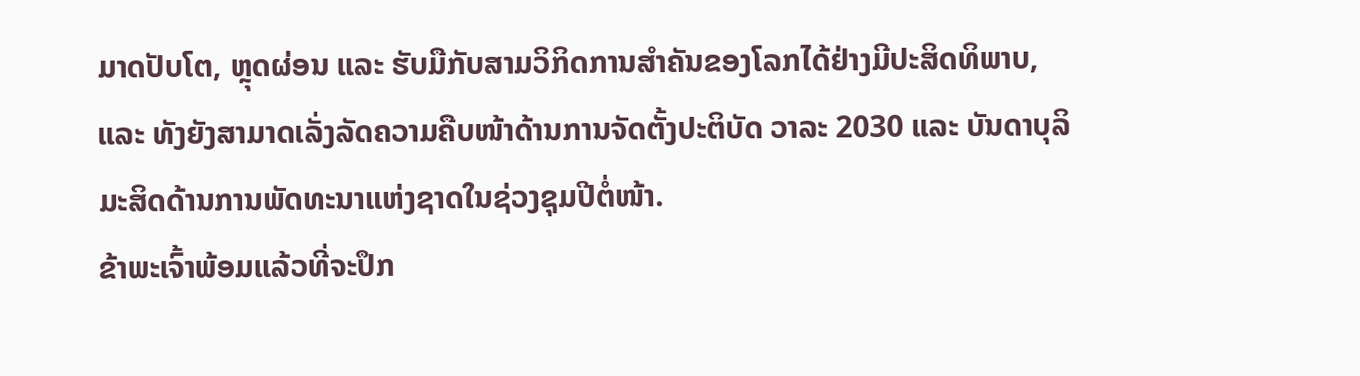ມາດປັບໂຕ, ຫຼຸດຜ່ອນ ແລະ ຮັບມືກັບສາມວິກິດການສຳຄັນຂອງໂລກໄດ້ຢ່າງມີປະສິດທິພາບ, ແລະ ທັງຍັງສາມາດເລັ່ງລັດຄວາມຄືບໜ້າດ້ານການຈັດຕັ້ງປະຕິບັດ ວາລະ 2030 ແລະ ບັນດາບຸລິມະສິດດ້ານການພັດທະນາແຫ່ງຊາດໃນຊ່ວງຊຸມປີຕໍ່ໜ້າ.
ຂ້າພະເຈົ້າພ້ອມແລ້ວທີ່ຈະປຶກ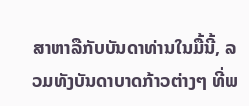ສາຫາລືກັບບັນດາທ່ານໃນມື້ນີ້, ລວມທັງບັນດາບາດກ້າວຕ່າງໆ ທີ່ພ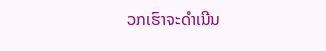ວກເຮົາຈະດຳເນີນ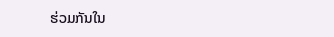ຮ່ວມກັນໃນ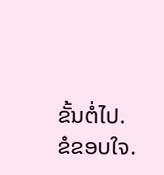ຂັ້ນຕໍ່ໄປ.
ຂໍຂອບໃຈ.